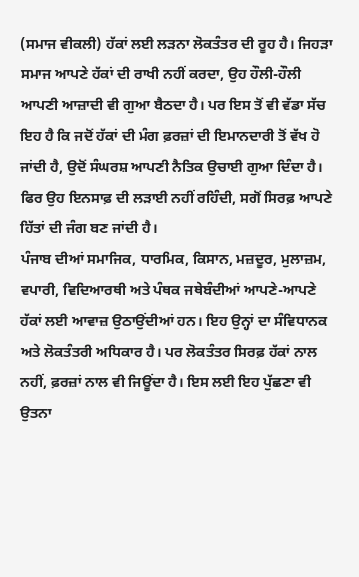(ਸਮਾਜ ਵੀਕਲੀ) ਹੱਕਾਂ ਲਈ ਲੜਨਾ ਲੋਕਤੰਤਰ ਦੀ ਰੂਹ ਹੈ। ਜਿਹੜਾ ਸਮਾਜ ਆਪਣੇ ਹੱਕਾਂ ਦੀ ਰਾਖੀ ਨਹੀਂ ਕਰਦਾ, ਉਹ ਹੌਲੀ-ਹੌਲੀ ਆਪਣੀ ਆਜ਼ਾਦੀ ਵੀ ਗੁਆ ਬੈਠਦਾ ਹੈ। ਪਰ ਇਸ ਤੋਂ ਵੀ ਵੱਡਾ ਸੱਚ ਇਹ ਹੈ ਕਿ ਜਦੋਂ ਹੱਕਾਂ ਦੀ ਮੰਗ ਫ਼ਰਜ਼ਾਂ ਦੀ ਇਮਾਨਦਾਰੀ ਤੋਂ ਵੱਖ ਹੋ ਜਾਂਦੀ ਹੈ, ਉਦੋਂ ਸੰਘਰਸ਼ ਆਪਣੀ ਨੈਤਿਕ ਉਚਾਈ ਗੁਆ ਦਿੰਦਾ ਹੈ। ਫਿਰ ਉਹ ਇਨਸਾਫ਼ ਦੀ ਲੜਾਈ ਨਹੀਂ ਰਹਿੰਦੀ, ਸਗੋਂ ਸਿਰਫ਼ ਆਪਣੇ ਹਿੱਤਾਂ ਦੀ ਜੰਗ ਬਣ ਜਾਂਦੀ ਹੈ।
ਪੰਜਾਬ ਦੀਆਂ ਸਮਾਜਿਕ, ਧਾਰਮਿਕ, ਕਿਸਾਨ, ਮਜ਼ਦੂਰ, ਮੁਲਾਜ਼ਮ, ਵਪਾਰੀ, ਵਿਦਿਆਰਥੀ ਅਤੇ ਪੰਥਕ ਜਥੇਬੰਦੀਆਂ ਆਪਣੇ-ਆਪਣੇ ਹੱਕਾਂ ਲਈ ਆਵਾਜ਼ ਉਠਾਉਂਦੀਆਂ ਹਨ। ਇਹ ਉਨ੍ਹਾਂ ਦਾ ਸੰਵਿਧਾਨਕ ਅਤੇ ਲੋਕਤੰਤਰੀ ਅਧਿਕਾਰ ਹੈ। ਪਰ ਲੋਕਤੰਤਰ ਸਿਰਫ਼ ਹੱਕਾਂ ਨਾਲ ਨਹੀਂ, ਫ਼ਰਜ਼ਾਂ ਨਾਲ ਵੀ ਜਿਊਂਦਾ ਹੈ। ਇਸ ਲਈ ਇਹ ਪੁੱਛਣਾ ਵੀ ਉਤਨਾ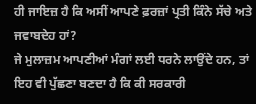ਹੀ ਜਾਇਜ਼ ਹੈ ਕਿ ਅਸੀਂ ਆਪਣੇ ਫ਼ਰਜ਼ਾਂ ਪ੍ਰਤੀ ਕਿੰਨੇ ਸੱਚੇ ਅਤੇ ਜਵਾਬਦੇਹ ਹਾਂ?
ਜੇ ਮੁਲਾਜ਼ਮ ਆਪਣੀਆਂ ਮੰਗਾਂ ਲਈ ਧਰਨੇ ਲਾਉਂਦੇ ਹਨ, ਤਾਂ ਇਹ ਵੀ ਪੁੱਛਣਾ ਬਣਦਾ ਹੈ ਕਿ ਕੀ ਸਰਕਾਰੀ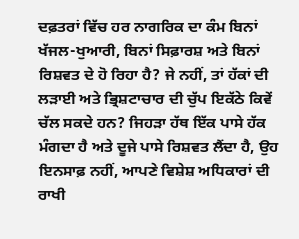ਦਫ਼ਤਰਾਂ ਵਿੱਚ ਹਰ ਨਾਗਰਿਕ ਦਾ ਕੰਮ ਬਿਨਾਂ ਖੱਜਲ-ਖੁਆਰੀ, ਬਿਨਾਂ ਸਿਫ਼ਾਰਸ਼ ਅਤੇ ਬਿਨਾਂ ਰਿਸ਼ਵਤ ਦੇ ਹੋ ਰਿਹਾ ਹੈ? ਜੇ ਨਹੀਂ, ਤਾਂ ਹੱਕਾਂ ਦੀ ਲੜਾਈ ਅਤੇ ਭ੍ਰਿਸ਼ਟਾਚਾਰ ਦੀ ਚੁੱਪ ਇਕੱਠੇ ਕਿਵੇਂ ਚੱਲ ਸਕਦੇ ਹਨ? ਜਿਹੜਾ ਹੱਥ ਇੱਕ ਪਾਸੇ ਹੱਕ ਮੰਗਦਾ ਹੈ ਅਤੇ ਦੂਜੇ ਪਾਸੇ ਰਿਸ਼ਵਤ ਲੈਂਦਾ ਹੈ, ਉਹ ਇਨਸਾਫ਼ ਨਹੀਂ, ਆਪਣੇ ਵਿਸ਼ੇਸ਼ ਅਧਿਕਾਰਾਂ ਦੀ ਰਾਖੀ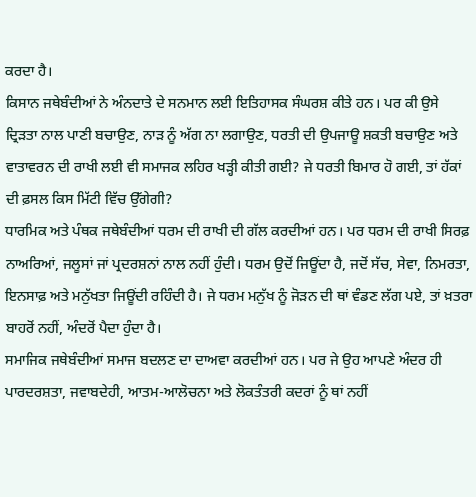ਕਰਦਾ ਹੈ।
ਕਿਸਾਨ ਜਥੇਬੰਦੀਆਂ ਨੇ ਅੰਨਦਾਤੇ ਦੇ ਸਨਮਾਨ ਲਈ ਇਤਿਹਾਸਕ ਸੰਘਰਸ਼ ਕੀਤੇ ਹਨ। ਪਰ ਕੀ ਉਸੇ ਦ੍ਰਿੜਤਾ ਨਾਲ ਪਾਣੀ ਬਚਾਉਣ, ਨਾੜ ਨੂੰ ਅੱਗ ਨਾ ਲਗਾਉਣ, ਧਰਤੀ ਦੀ ਉਪਜਾਊ ਸ਼ਕਤੀ ਬਚਾਉਣ ਅਤੇ ਵਾਤਾਵਰਨ ਦੀ ਰਾਖੀ ਲਈ ਵੀ ਸਮਾਜਕ ਲਹਿਰ ਖੜ੍ਹੀ ਕੀਤੀ ਗਈ? ਜੇ ਧਰਤੀ ਬਿਮਾਰ ਹੋ ਗਈ, ਤਾਂ ਹੱਕਾਂ ਦੀ ਫ਼ਸਲ ਕਿਸ ਮਿੱਟੀ ਵਿੱਚ ਉੱਗੇਗੀ?
ਧਾਰਮਿਕ ਅਤੇ ਪੰਥਕ ਜਥੇਬੰਦੀਆਂ ਧਰਮ ਦੀ ਰਾਖੀ ਦੀ ਗੱਲ ਕਰਦੀਆਂ ਹਨ। ਪਰ ਧਰਮ ਦੀ ਰਾਖੀ ਸਿਰਫ਼ ਨਾਅਰਿਆਂ, ਜਲੂਸਾਂ ਜਾਂ ਪ੍ਰਦਰਸ਼ਨਾਂ ਨਾਲ ਨਹੀਂ ਹੁੰਦੀ। ਧਰਮ ਉਦੋਂ ਜਿਊਂਦਾ ਹੈ, ਜਦੋਂ ਸੱਚ, ਸੇਵਾ, ਨਿਮਰਤਾ, ਇਨਸਾਫ਼ ਅਤੇ ਮਨੁੱਖਤਾ ਜਿਊਂਦੀ ਰਹਿੰਦੀ ਹੈ। ਜੇ ਧਰਮ ਮਨੁੱਖ ਨੂੰ ਜੋੜਨ ਦੀ ਥਾਂ ਵੰਡਣ ਲੱਗ ਪਏ, ਤਾਂ ਖ਼ਤਰਾ ਬਾਹਰੋਂ ਨਹੀਂ, ਅੰਦਰੋਂ ਪੈਦਾ ਹੁੰਦਾ ਹੈ।
ਸਮਾਜਿਕ ਜਥੇਬੰਦੀਆਂ ਸਮਾਜ ਬਦਲਣ ਦਾ ਦਾਅਵਾ ਕਰਦੀਆਂ ਹਨ। ਪਰ ਜੇ ਉਹ ਆਪਣੇ ਅੰਦਰ ਹੀ ਪਾਰਦਰਸ਼ਤਾ, ਜਵਾਬਦੇਹੀ, ਆਤਮ-ਆਲੋਚਨਾ ਅਤੇ ਲੋਕਤੰਤਰੀ ਕਦਰਾਂ ਨੂੰ ਥਾਂ ਨਹੀਂ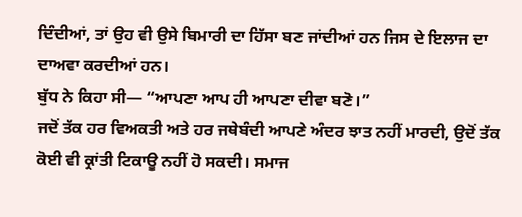ਦਿੰਦੀਆਂ, ਤਾਂ ਉਹ ਵੀ ਉਸੇ ਬਿਮਾਰੀ ਦਾ ਹਿੱਸਾ ਬਣ ਜਾਂਦੀਆਂ ਹਨ ਜਿਸ ਦੇ ਇਲਾਜ ਦਾ ਦਾਅਵਾ ਕਰਦੀਆਂ ਹਨ।
ਬੁੱਧ ਨੇ ਕਿਹਾ ਸੀ— “ਆਪਣਾ ਆਪ ਹੀ ਆਪਣਾ ਦੀਵਾ ਬਣੋ।”
ਜਦੋਂ ਤੱਕ ਹਰ ਵਿਅਕਤੀ ਅਤੇ ਹਰ ਜਥੇਬੰਦੀ ਆਪਣੇ ਅੰਦਰ ਝਾਤ ਨਹੀਂ ਮਾਰਦੀ, ਉਦੋਂ ਤੱਕ ਕੋਈ ਵੀ ਕ੍ਰਾਂਤੀ ਟਿਕਾਊ ਨਹੀਂ ਹੋ ਸਕਦੀ। ਸਮਾਜ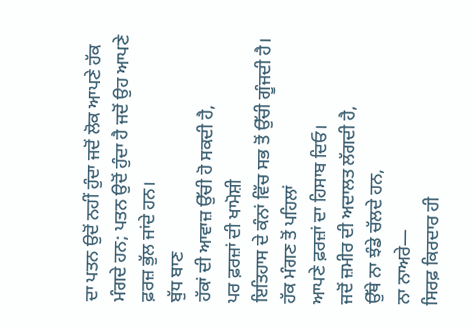ਦਾ ਪਤਨ ਉਦੋਂ ਨਹੀਂ ਹੁੰਦਾ ਜਦੋਂ ਲੋਕ ਆਪਣੇ ਹੱਕ ਮੰਗਦੇ ਹਨ; ਪਤਨ ਉਦੋਂ ਹੁੰਦਾ ਹੈ ਜਦੋਂ ਉਹ ਆਪਣੇ ਫ਼ਰਜ਼ ਭੁੱਲ ਜਾਂਦੇ ਹਨ।
ਬੁੱਧ ਬਾਣ
ਹੱਕਾਂ ਦੀ ਆਵਾਜ਼ ਉੱਚੀ ਹੋ ਸਕਦੀ ਹੈ,
ਪਰ ਫ਼ਰਜ਼ਾਂ ਦੀ ਖਾਮੋਸ਼ੀ
ਇਤਿਹਾਸ ਦੇ ਕੰਨਾਂ ਵਿੱਚ ਸਭ ਤੋਂ ਉੱਚੀ ਗੂੰਜਦੀ ਹੈ।
ਹੱਕ ਮੰਗਣ ਤੋਂ ਪਹਿਲਾਂ
ਆਪਣੇ ਫ਼ਰਜ਼ਾਂ ਦਾ ਹਿਸਾਬ ਦਿਓ।
ਜਦੋਂ ਜ਼ਮੀਰ ਦੀ ਅਦਾਲਤ ਲੱਗਦੀ ਹੈ,
ਉੱਥੇ ਨਾ ਝੰਡੇ ਚੱਲਦੇ ਹਨ,
ਨਾ ਨਾਅਰੇ—
ਸਿਰਫ਼ ਕਿਰਦਾਰ ਹੀ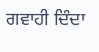ਗਵਾਹੀ ਦਿੰਦਾ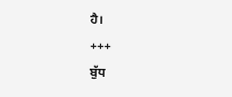ਹੈ।
+++
ਬੁੱਧ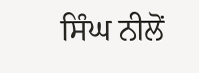ਸਿੰਘ ਨੀਲੋਂ